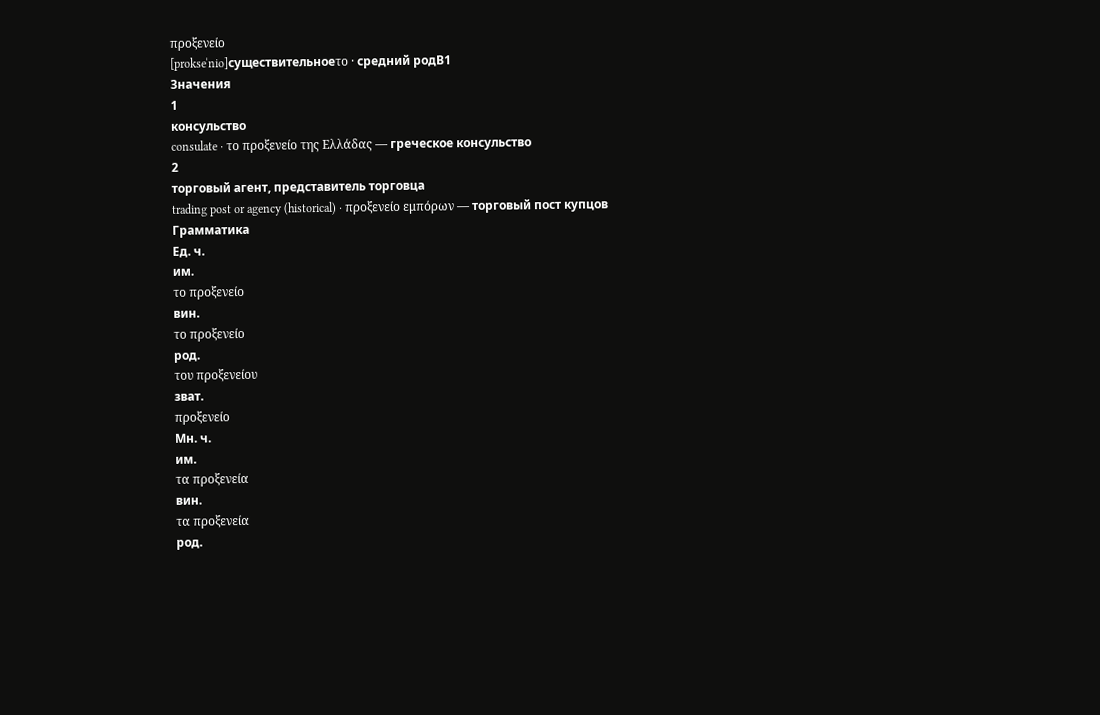προξενείο
[prokseˈnio]существительноеτο · средний родB1
Значения
1
консульство
consulate · το προξενείο της Ελλάδας — греческое консульство
2
торговый агент, представитель торговца
trading post or agency (historical) · προξενείο εμπόρων — торговый пост купцов
Грамматика
Ед. ч.
им.
το προξενείο
вин.
το προξενείο
род.
του προξενείου
зват.
προξενείο
Мн. ч.
им.
τα προξενεία
вин.
τα προξενεία
род.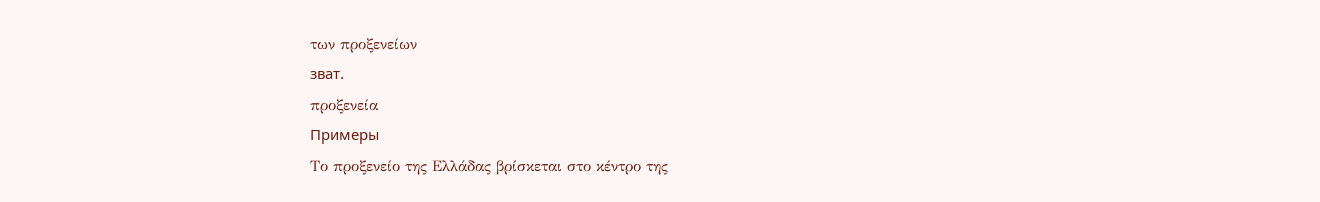των προξενείων
зват.
προξενεία
Примеры
Το προξενείο της Ελλάδας βρίσκεται στο κέντρο της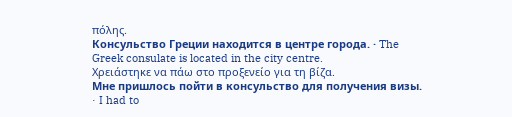πόλης.
Консульство Греции находится в центре города. · The Greek consulate is located in the city centre.
Χρειάστηκε να πάω στο προξενείο για τη βίζα.
Мне пришлось пойти в консульство для получения визы. · I had to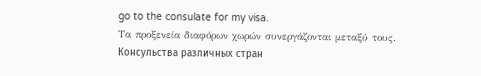go to the consulate for my visa.
Τα προξενεία διαφόρων χωρών συνεργάζονται μεταξύ τους.
Консульства различных стран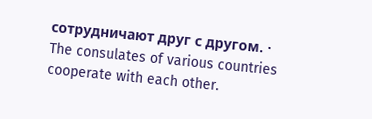сотрудничают друг с другом. · The consulates of various countries cooperate with each other.